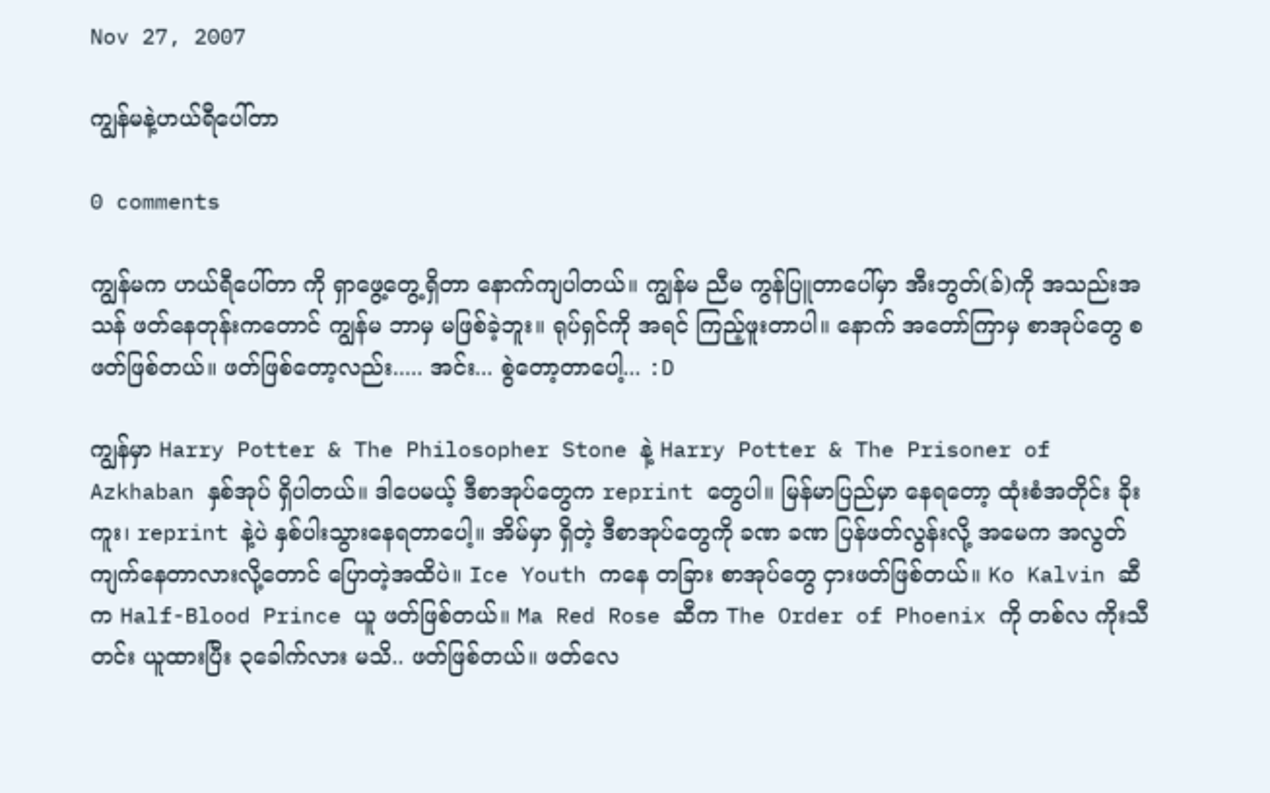Nov 27, 2007

ကျွန်မနဲ့ဟယ်ရီပေါ်တာ

0 comments

ကျွန်မက ဟယ်ရီပေါ်တာ ကို ရှာဖွေ့တွေ့ရှိတာ နောက်ကျပါတယ်။ ကျွန်မ ညီမ ကွန်ပြူတာပေါ်မှာ အီးဘွတ်(ခ်)ကို အသည်းအသန် ဖတ်နေတုန်းကတောင် ကျွန်မ ဘာမှ မဖြစ်ခဲ့ဘူး။ ရုပ်ရှင်ကို အရင် ကြည့်ဖူးတာပါ။ နောက် အတော်ကြာမှ စာအုပ်တွေ စဖတ်ဖြစ်တယ်။ ဖတ်ဖြစ်တော့လည်း..... အင်း... စွဲတော့တာပေါ့... :D

ကျွန်မှာ Harry Potter & The Philosopher Stone နဲ့ Harry Potter & The Prisoner of Azkhaban နှစ်အုပ် ရှိပါတယ်။ ဒါပေမယ့် ဒီစာအုပ်တွေက reprint တွေပါ။ မြန်မာပြည်မှာ နေရတော့ ထုံးစံအတိုင်း ခိုးကူး၊ reprint နဲ့ပဲ နှစ်ပါးသွားနေရတာပေါ့။ အိမ်မှာ ရှိတဲ့ ဒီစာအုပ်တွေကို ခဏ ခဏ ပြန်ဖတ်လွန်းလို့ အမေက အလွတ်ကျက်နေတာလားလို့တောင် ပြောတဲ့အထိပဲ။ Ice Youth ကနေ တခြား စာအုပ်တွေ ငှားဖတ်ဖြစ်တယ်။ Ko Kalvin ဆီက Half-Blood Prince ယူ ဖတ်ဖြစ်တယ်။ Ma Red Rose ဆီက The Order of Phoenix ကို တစ်လ ကိုးသီတင်း ယူထားပြီး ၃ခေါက်လား မသိ.. ဖတ်ဖြစ်တယ်။ ဖတ်လေ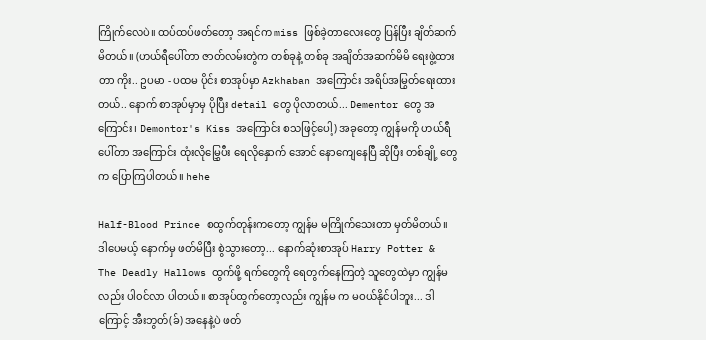ကြိုက်လေပဲ။ ထပ်ထပ်ဖတ်တော့ အရင်က miss ဖြစ်ခဲ့တာလေးတွေ ပြန်ပြီး ချိတ်ဆက်မိတယ်။ (ဟယ်ရီပေါ်တာ ဇာတ်လမ်းတွဲက တစ်ခုနဲ့ တစ်ခု အချိတ်အဆက်မိမိ ရေးဖွဲ့ထားတာ ကိုး.. ဥပမာ - ပထမ ပိုင်း စာအုပ်မှာ Azkhaban အကြောင်း အရိပ်အမြွတ်ရေးထားတယ်.. နောက် စာအုပ်မှာမှ ပိုပြီး detail တွေ ပိုလာတယ်... Dementor တွေ အကြောင်း၊ Demontor's Kiss အကြောင်း စသဖြင့်ပေါ့) အခုတော့ ကျွန်မကို ဟယ်ရီပေါ်တာ အကြောင်း ထုံးလိုမြွှေပီး ရေလိုနှောက် အောင် နောကျေနေပြီ ဆိုပြီး တစ်ချို့ တွေက ပြောကြပါတယ်။ hehe

Half-Blood Prince စထွက်တုန်းကတော့ ကျွန်မ မကြိုက်သေးတာ မှတ်မိတယ်။ ဒါပေမယ့် နောက်မှ ဖတ်မိပြီး စွဲသွားတော့... နောက်ဆုံးစာအုပ် Harry Potter & The Deadly Hallows ထွက်ဖို့ ရက်တွေကို ရေတွက်နေကြတဲ့ သူတွေထဲမှာ ကျွန်မလည်း ပါ၀င်လာ ပါတယ်။ စာအုပ်ထွက်တော့လည်း ကျွန်မ က မဝယ်နိုင်ပါဘူး... ဒါကြောင့် အီးဘွတ်(ခ်) အနေနဲ့ပဲ ဖတ်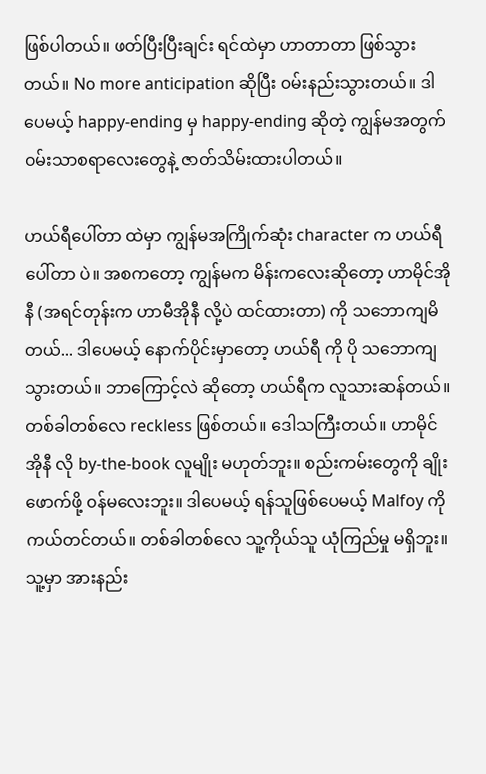ဖြစ်ပါတယ်။ ဖတ်ပြီးပြီးချင်း ရင်ထဲမှာ ဟာတာတာ ဖြစ်သွားတယ်။ No more anticipation ဆိုပြီး ၀မ်းနည်းသွားတယ်။ ဒါပေမယ့် happy-ending မှ happy-ending ဆိုတဲ့ ကျွန်မအတွက် ၀မ်းသာစရာလေးတွေနဲ့ ဇာတ်သိမ်းထားပါတယ်။

ဟယ်ရီပေါ်တာ ထဲမှာ ကျွန်မအကြိုက်ဆုံး character က ဟယ်ရီပေါ်တာ ပဲ။ အစကတော့ ကျွန်မက မိန်းကလေးဆိုတော့ ဟာမိုင်အိုနီ (အရင်တုန်းက ဟာမီအိုနီ လို့ပဲ ထင်ထားတာ) ကို သဘောကျမိတယ်... ဒါပေမယ့် နောက်ပိုင်းမှာတော့ ဟယ်ရီ ကို ပို သဘောကျသွားတယ်။ ဘာကြောင့်လဲ ဆိုတော့ ဟယ်ရီက လူသားဆန်တယ်။ တစ်ခါတစ်လေ reckless ဖြစ်တယ်။ ဒေါသကြီးတယ်။ ဟာမိုင်အိုနီ လို by-the-book လူမျိုး မဟုတ်ဘူး။ စည်းကမ်းတွေကို ချိုးဖောက်ဖို့ ၀န်မလေးဘူး။ ဒါပေမယ့် ရန်သူဖြစ်ပေမယ့် Malfoy ကို ကယ်တင်တယ်။ တစ်ခါတစ်လေ သူ့ကိုယ်သူ ယုံကြည်မှု မရှိဘူး။ သူ့မှာ အားနည်း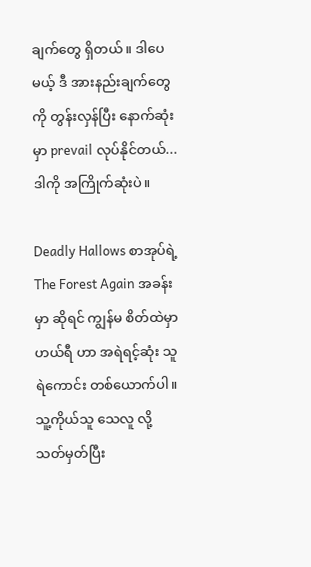ချက်တွေ ရှိတယ်။ ဒါပေမယ့် ဒီ အားနည်းချက်တွေကို တွန်းလှန်ပြီး နောက်ဆုံးမှာ prevail လုပ်နိုင်တယ်... ဒါကို အကြိုက်ဆုံးပဲ။

Deadly Hallows စာအုပ်ရဲ့ The Forest Again အခန်း မှာ ဆိုရင် ကျွန်မ စိတ်ထဲမှာ ဟယ်ရီ ဟာ အရဲရင့်ဆုံး သူရဲကောင်း တစ်ယောက်ပါ။ သူ့ကိုယ်သူ သေလူ လို့ သတ်မှတ်ပြီး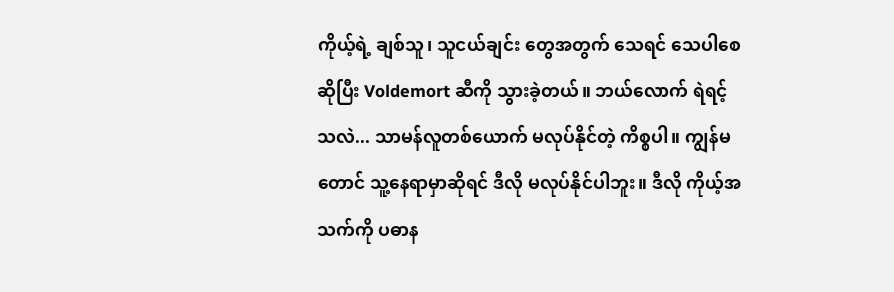ကိုယ့်ရဲ့ ချစ်သူ၊ သူငယ်ချင်း တွေအတွက် သေရင် သေပါစေ ဆိုပြီး Voldemort ဆီကို သွားခဲ့တယ်။ ဘယ်လောက် ရဲရင့်သလဲ... သာမန်လူတစ်ယောက် မလုပ်နိုင်တဲ့ ကိစ္စပါ။ ကျွန်မ တောင် သူ့နေရာမှာဆိုရင် ဒီလို မလုပ်နိုင်ပါဘူး။ ဒီလို ကိုယ့်အသက်ကို ပဓာန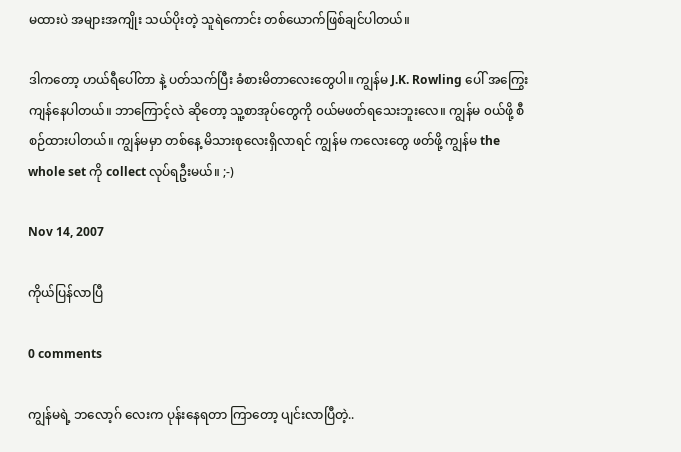မထားပဲ အများအကျိုး သယ်ပိုးတဲ့ သူရဲကောင်း တစ်ယောက်ဖြစ်ချင်ပါတယ်။

ဒါကတော့ ဟယ်ရီပေါ်တာ နဲ့ ပတ်သက်ပြီး ခံစားမိတာလေးတွေပါ။ ကျွန်မ J.K. Rowling ပေါ် အကြွေးကျန်နေပါတယ်။ ဘာကြောင့်လဲ ဆိုတော့ သူ့စာအုပ်တွေကို ၀ယ်မဖတ်ရသေးဘူးလေ။ ကျွန်မ ၀ယ်ဖို့ စီစဉ်ထားပါတယ်။ ကျွန်မမှာ တစ်နေ့ မိသားစုလေးရှိလာရင် ကျွန်မ ကလေးတွေ ဖတ်ဖို့ ကျွန်မ the whole set ကို collect လုပ်ရဦးမယ်။ ;-)

Nov 14, 2007

ကိုယ်ပြန်လာပြီ

0 comments

ကျွန်မရဲ့ ဘလော့ဂ် လေးက ပုန်းနေရတာ ကြာတော့ ပျင်းလာပြီတဲ့..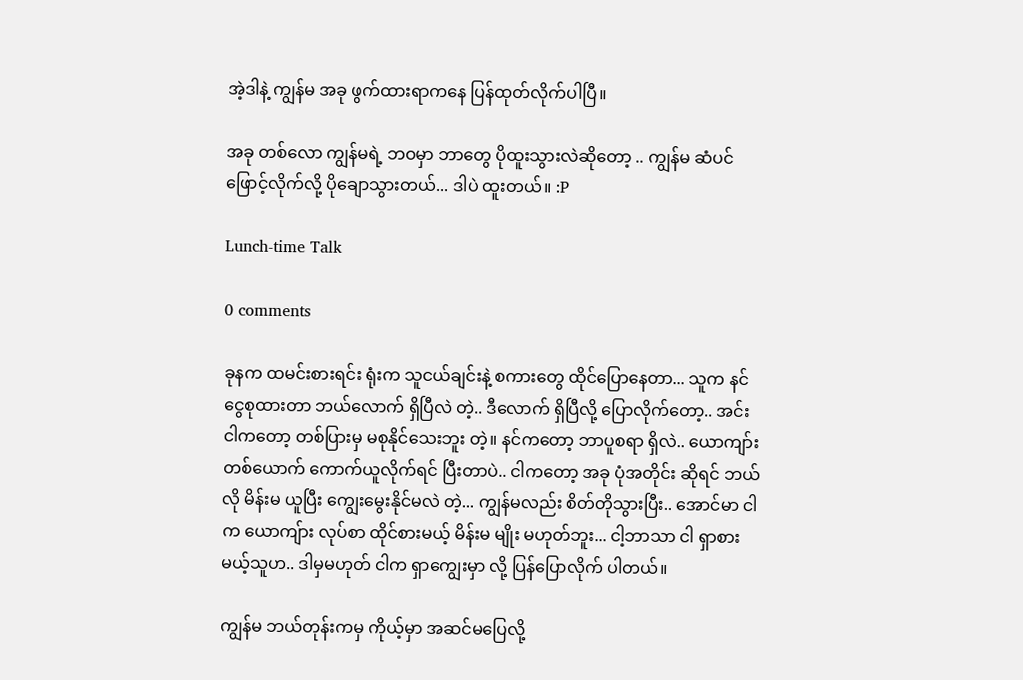အဲ့ဒါနဲ့ ကျွန်မ အခု ဖွက်ထားရာကနေ ပြန်ထုတ်လိုက်ပါပြီ။

အခု တစ်လော ကျွန်မရဲ့ ဘဝမှာ ဘာတွေ ပိုထူးသွားလဲဆိုတော့ .. ကျွန်မ ဆံပင်ဖြောင့်လိုက်လို့ ပိုချောသွားတယ်... ဒါပဲ ထူးတယ်။ :P

Lunch-time Talk

0 comments

ခုနက ထမင်းစားရင်း ရုံးက သူငယ်ချင်းနဲ့ စကားတွေ ထိုင်ပြောနေတာ... သူက နင် ငွေစုထားတာ ဘယ်လောက် ရှိပြီလဲ တဲ့.. ဒီလောက် ရှိပြီလို့ ပြောလိုက်တော့.. အင်း ငါကတော့ တစ်ပြားမှ မစုနိုင်သေးဘူး တဲ့။ နင်ကတော့ ဘာပူစရာ ရှိလဲ.. ယောကျာ်းတစ်ယောက် ကောက်ယူလိုက်ရင် ပြီးတာပဲ.. ငါကတော့ အခု ပုံအတိုင်း ဆိုရင် ဘယ်လို မိန်းမ ယူပြီး ကျွေးမွေးနိုင်မလဲ တဲ့... ကျွန်မလည်း စိတ်တိုသွားပြီး.. အောင်မာ ငါက ယောကျ်ား လုပ်စာ ထိုင်စားမယ့် မိန်းမ မျိုး မဟုတ်ဘူး... ငါ့ဘာသာ ငါ ရှာစားမယ့်သူဟ.. ဒါမှမဟုတ် ငါက ရှာကျွေးမှာ လို့ ပြန်ပြောလိုက် ပါတယ်။

ကျွန်မ ဘယ်တုန်းကမှ ကိုယ့်မှာ အဆင်မပြေလို့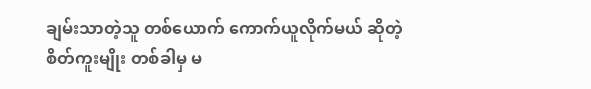ချမ်းသာတဲ့သူ တစ်ယောက် ကောက်ယူလိုက်မယ် ဆိုတဲ့ စိတ်ကူးမျိုး တစ်ခါမှ မ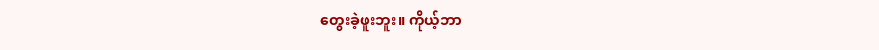တွေးခဲ့ဖူးဘူး။ ကိုယ့်ဘာ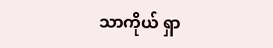သာကိုယ် ရှာ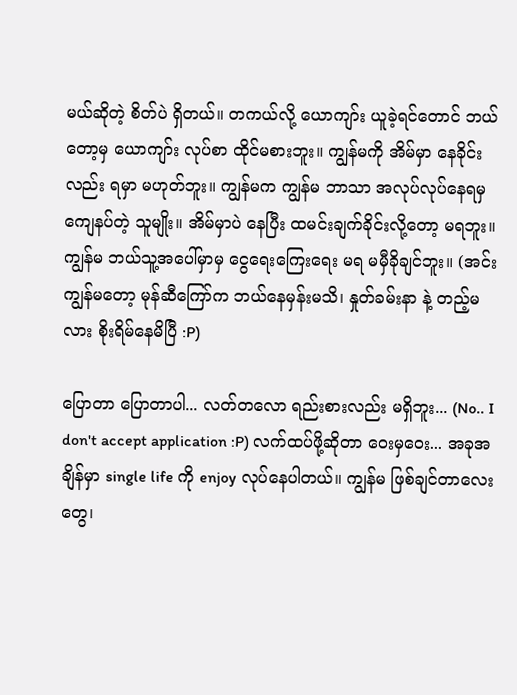မယ်ဆိုတဲ့ စိတ်ပဲ ရှိတယ်။ တကယ်လို့ ယောကျာ်း ယူခဲ့ရင်တောင် ဘယ်တော့မှ ယောကျာ်း လုပ်စာ ထိုင်မစားဘူး။ ကျွန်မကို အိမ်မှာ နေခိုင်းလည်း ရမှာ မဟုတ်ဘူး။ ကျွန်မက ကျွန်မ ဘာသာ အလုပ်လုပ်နေရမှ ကျေနပ်တဲ့ သူမျိုး။ အိမ်မှာပဲ နေပြီး ထမင်းချက်ခိုင်းလို့တော့ မရဘူး။ ကျွန်မ ဘယ်သူ့အပေါ်မှာမှ ငွေရေးကြေးရေး မရ မမှီခိုချင်ဘူး။ (အင်း ကျွန်မတော့ မုန်ဆီကြော်က ဘယ်နေမှန်းမသိ၊ နှုတ်ခမ်းနာ နဲ့ တည့်မလား စိုးရိမ်နေမိပြီ :P)

ပြောတာ ပြောတာပါ... လတ်တလော ရည်းစားလည်း မရှိဘူး... (No.. I don't accept application :P) လက်ထပ်ဖို့ဆိုတာ ဝေးမှဝေး... အခုအချိန်မှာ single life ကို enjoy လုပ်နေပါတယ်။ ကျွန်မ ဖြစ်ချင်တာလေးတွေ၊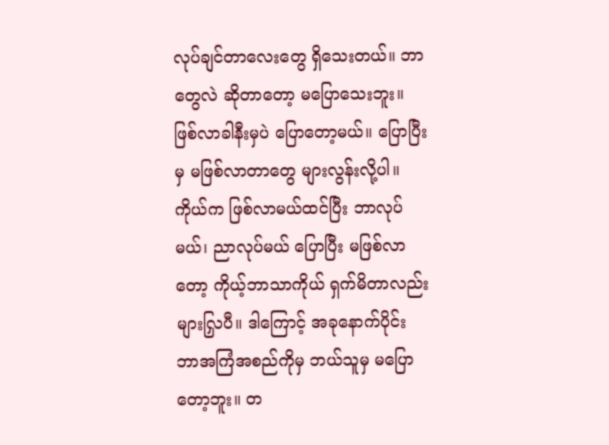လုပ်ချင်တာလေးတွေ ရှိသေးတယ်။ ဘာတွေလဲ ဆိုတာတော့ မပြောသေးဘူး။ ဖြစ်လာခါနီးမှပဲ ပြောတော့မယ်။ ပြောပြီးမှ မဖြစ်လာတာတွေ များလွန်းလို့ပါ။ ကိုယ်က ဖြစ်လာမယ်ထင်ပြီး ဘာလုပ်မယ်၊ ညာလုပ်မယ် ပြောပြီး မဖြစ်လာတော့ ကိုယ့်ဘာသာကိုယ် ရှက်မိတာလည်း များလြှပီ။ ဒါကြောင့် အခုနောက်ပိုင်း ဘာအကြံအစည်ကိုမှ ဘယ်သူမှ မပြောတော့ဘူး။ တ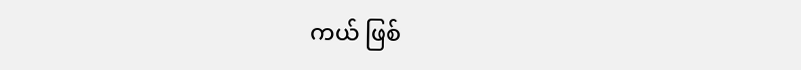ကယ် ဖြစ်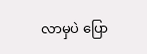လာမှပဲ ပြော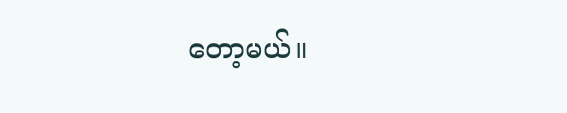တော့မယ်။